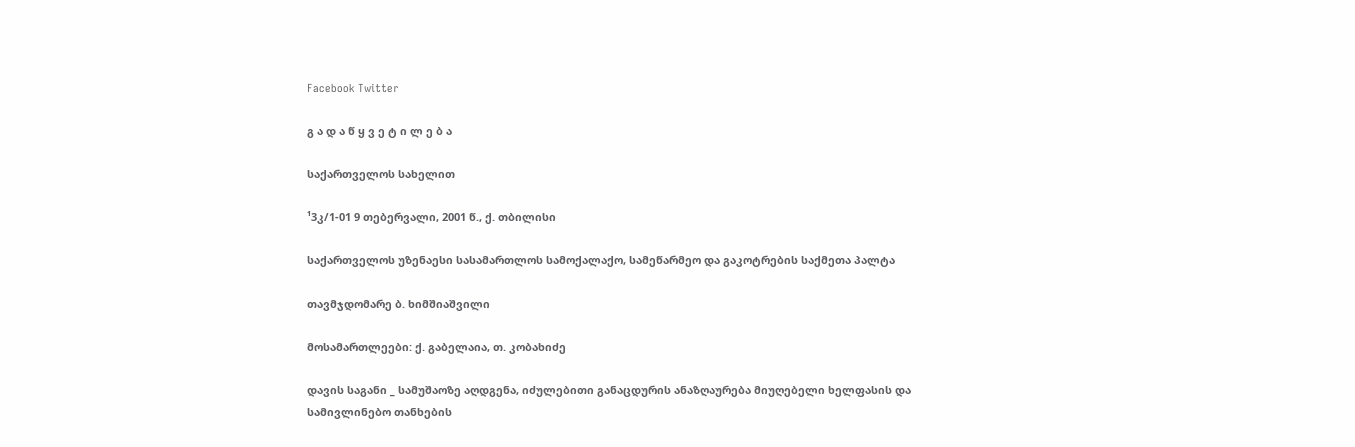Facebook Twitter

გ ა დ ა წ ყ ვ ე ტ ი ლ ე ბ ა

საქართველოს სახელით

¹3კ/1-01 9 თებერვალი, 2001 წ., ქ. თბილისი

საქართველოს უზენაესი სასამართლოს სამოქალაქო, სამეწარმეო და გაკოტრების საქმეთა პალტა

თავმჯდომარე ბ. ხიმშიაშვილი

მოსამართლეები: ქ. გაბელაია, თ. კობახიძე

დავის საგანი _ სამუშაოზე აღდგენა, იძულებითი განაცდურის ანაზღაურება მიუღებელი ხელფასის და სამივლინებო თანხების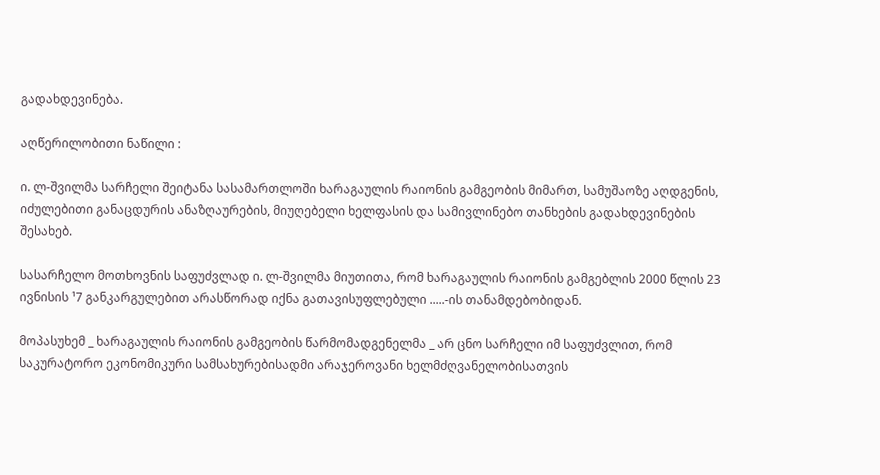გადახდევინება.

აღწერილობითი ნაწილი :

ი. ლ-შვილმა სარჩელი შეიტანა სასამართლოში ხარაგაულის რაიონის გამგეობის მიმართ, სამუშაოზე აღდგენის, იძულებითი განაცდურის ანაზღაურების, მიუღებელი ხელფასის და სამივლინებო თანხების გადახდევინების შესახებ.

სასარჩელო მოთხოვნის საფუძვლად ი. ლ-შვილმა მიუთითა, რომ ხარაგაულის რაიონის გამგებლის 2000 წლის 23 ივნისის ¹7 განკარგულებით არასწორად იქნა გათავისუფლებული .....-ის თანამდებობიდან.

მოპასუხემ _ ხარაგაულის რაიონის გამგეობის წარმომადგენელმა _ არ ცნო სარჩელი იმ საფუძვლით, რომ საკურატორო ეკონომიკური სამსახურებისადმი არაჯეროვანი ხელმძღვანელობისათვის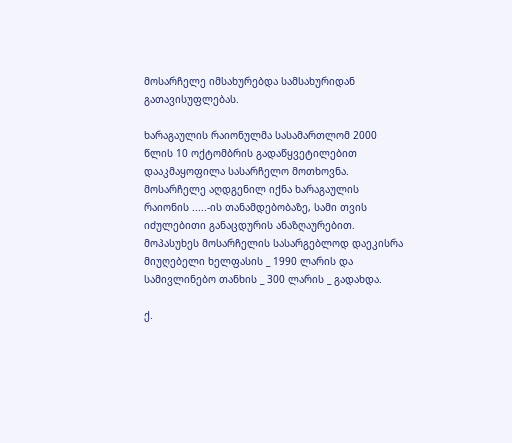მოსარჩელე იმსახურებდა სამსახურიდან გათავისუფლებას.

ხარაგაულის რაიონულმა სასამართლომ 2000 წლის 10 ოქტომბრის გადაწყვეტილებით დააკმაყოფილა სასარჩელო მოთხოვნა. მოსარჩელე აღდგენილ იქნა ხარაგაულის რაიონის .....-ის თანამდებობაზე, სამი თვის იძულებითი განაცდურის ანაზღაურებით. მოპასუხეს მოსარჩელის სასარგებლოდ დაეკისრა მიუღებელი ხელფასის _ 1990 ლარის და სამივლინებო თანხის _ 300 ლარის _ გადახდა.

ქ.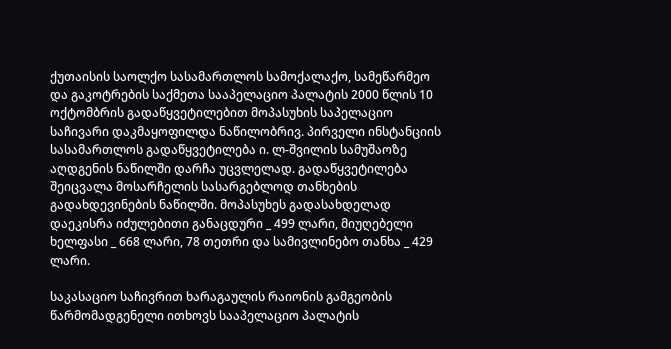ქუთაისის საოლქო სასამართლოს სამოქალაქო, სამეწარმეო და გაკოტრების საქმეთა სააპელაციო პალატის 2000 წლის 10 ოქტომბრის გადაწყვეტილებით მოპასუხის საპელაციო საჩივარი დაკმაყოფილდა ნაწილობრივ. პირველი ინსტანციის სასამართლოს გადაწყვეტილება ი. ლ-შვილის სამუშაოზე აღდგენის ნაწილში დარჩა უცვლელად. გადაწყვეტილება შეიცვალა მოსარჩელის სასარგებლოდ თანხების გადახდევინების ნაწილში. მოპასუხეს გადასახდელად დაეკისრა იძულებითი განაცდური _ 499 ლარი, მიუღებელი ხელფასი _ 668 ლარი, 78 თეთრი და სამივლინებო თანხა _ 429 ლარი.

საკასაციო საჩივრით ხარაგაულის რაიონის გამგეობის წარმომადგენელი ითხოვს სააპელაციო პალატის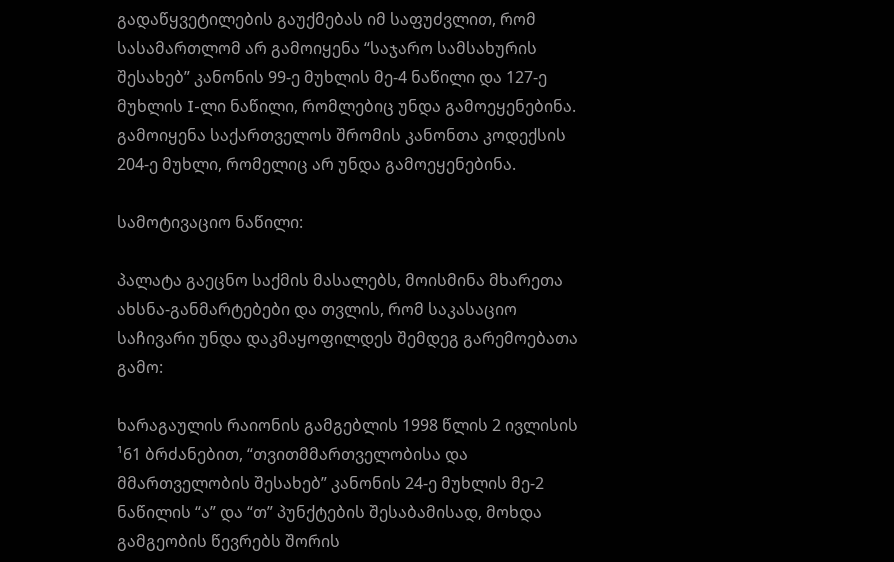გადაწყვეტილების გაუქმებას იმ საფუძვლით, რომ სასამართლომ არ გამოიყენა “საჯარო სამსახურის შესახებ” კანონის 99-ე მუხლის მე-4 ნაწილი და 127-ე მუხლის I-ლი ნაწილი, რომლებიც უნდა გამოეყენებინა. გამოიყენა საქართველოს შრომის კანონთა კოდექსის 204-ე მუხლი, რომელიც არ უნდა გამოეყენებინა.

სამოტივაციო ნაწილი:

პალატა გაეცნო საქმის მასალებს, მოისმინა მხარეთა ახსნა-განმარტებები და თვლის, რომ საკასაციო საჩივარი უნდა დაკმაყოფილდეს შემდეგ გარემოებათა გამო:

ხარაგაულის რაიონის გამგებლის 1998 წლის 2 ივლისის ¹61 ბრძანებით, “თვითმმართველობისა და მმართველობის შესახებ” კანონის 24-ე მუხლის მე-2 ნაწილის “ა” და “თ” პუნქტების შესაბამისად, მოხდა გამგეობის წევრებს შორის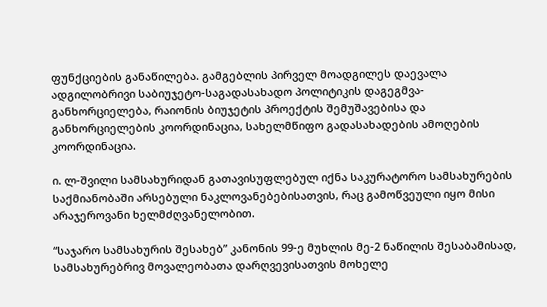ფუნქციების განაწილება. გამგებლის პირველ მოადგილეს დაევალა ადგილობრივი საბიუჯეტო-საგადასახადო პოლიტიკის დაგეგმვა-განხორციელება, რაიონის ბიუჯეტის პროექტის შემუშავებისა და განხორციელების კოორდინაცია, სახელმწიფო გადასახადების ამოღების კოორდინაცია.

ი. ლ-შვილი სამსახურიდან გათავისუფლებულ იქნა საკურატორო სამსახურების საქმიანობაში არსებული ნაკლოვანებებისათვის, რაც გამოწვეული იყო მისი არაჯეროვანი ხელმძღვანელობით.

“საჯარო სამსახურის შესახებ” კანონის 99-ე მუხლის მე-2 ნაწილის შესაბამისად, სამსახურებრივ მოვალეობათა დარღვევისათვის მოხელე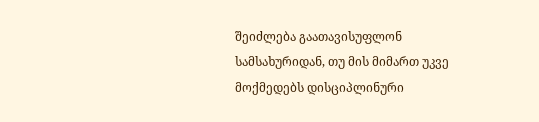შეიძლება გაათავისუფლონ სამსახურიდან, თუ მის მიმართ უკვე მოქმედებს დისციპლინური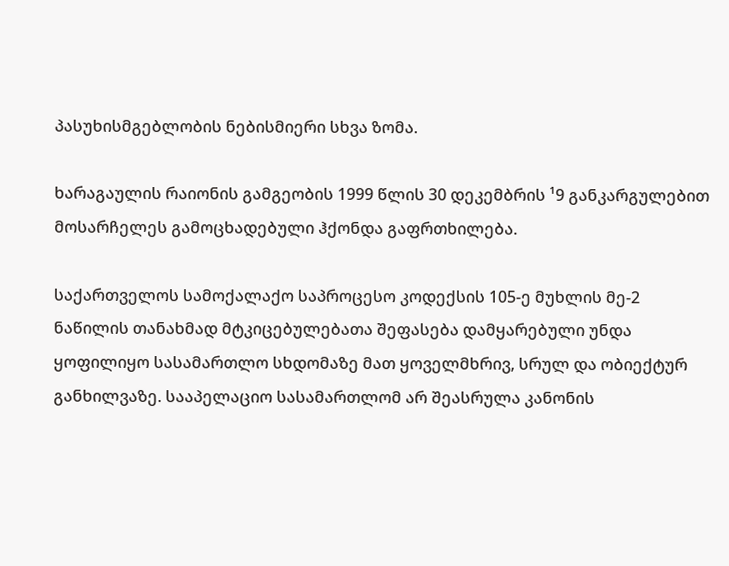პასუხისმგებლობის ნებისმიერი სხვა ზომა.

ხარაგაულის რაიონის გამგეობის 1999 წლის 30 დეკემბრის ¹9 განკარგულებით მოსარჩელეს გამოცხადებული ჰქონდა გაფრთხილება.

საქართველოს სამოქალაქო საპროცესო კოდექსის 105-ე მუხლის მე-2 ნაწილის თანახმად მტკიცებულებათა შეფასება დამყარებული უნდა ყოფილიყო სასამართლო სხდომაზე მათ ყოველმხრივ, სრულ და ობიექტურ განხილვაზე. სააპელაციო სასამართლომ არ შეასრულა კანონის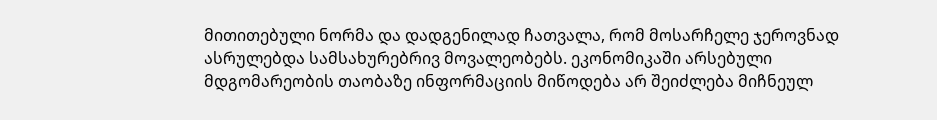მითითებული ნორმა და დადგენილად ჩათვალა, რომ მოსარჩელე ჯეროვნად ასრულებდა სამსახურებრივ მოვალეობებს. ეკონომიკაში არსებული მდგომარეობის თაობაზე ინფორმაციის მიწოდება არ შეიძლება მიჩნეულ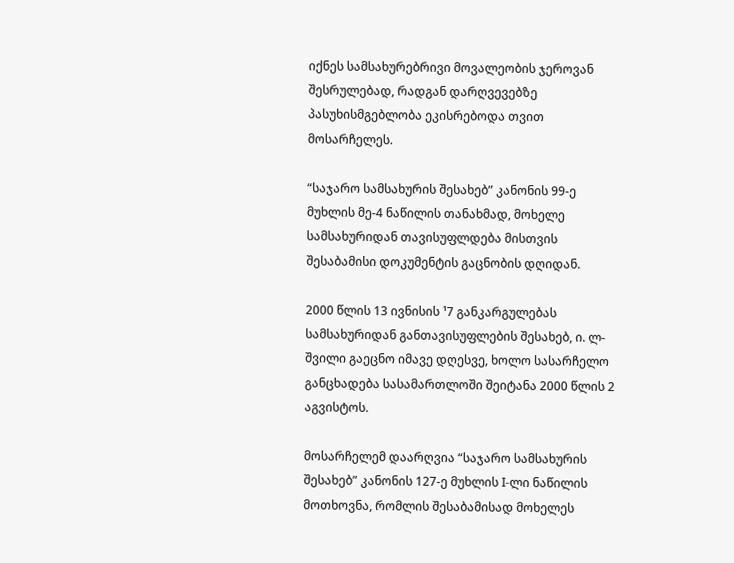იქნეს სამსახურებრივი მოვალეობის ჯეროვან შესრულებად, რადგან დარღვევებზე პასუხისმგებლობა ეკისრებოდა თვით მოსარჩელეს.

“საჯარო სამსახურის შესახებ” კანონის 99-ე მუხლის მე-4 ნაწილის თანახმად, მოხელე სამსახურიდან თავისუფლდება მისთვის შესაბამისი დოკუმენტის გაცნობის დღიდან.

2000 წლის 13 ივნისის ¹7 განკარგულებას სამსახურიდან განთავისუფლების შესახებ, ი. ლ-შვილი გაეცნო იმავე დღესვე, ხოლო სასარჩელო განცხადება სასამართლოში შეიტანა 2000 წლის 2 აგვისტოს.

მოსარჩელემ დაარღვია “საჯარო სამსახურის შესახებ” კანონის 127-ე მუხლის I-ლი ნაწილის მოთხოვნა, რომლის შესაბამისად მოხელეს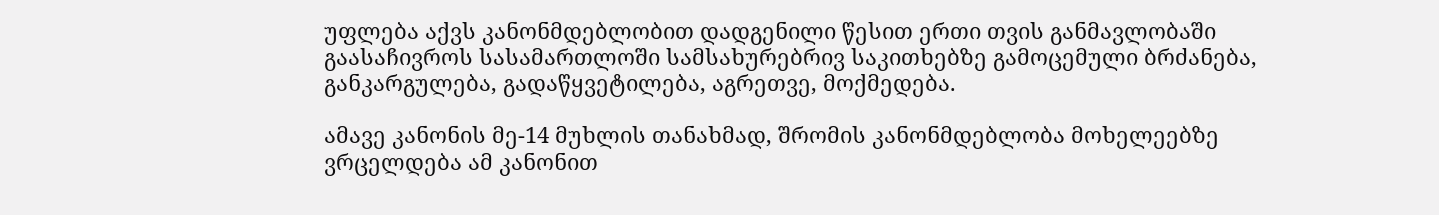უფლება აქვს კანონმდებლობით დადგენილი წესით ერთი თვის განმავლობაში გაასაჩივროს სასამართლოში სამსახურებრივ საკითხებზე გამოცემული ბრძანება, განკარგულება, გადაწყვეტილება, აგრეთვე, მოქმედება.

ამავე კანონის მე-14 მუხლის თანახმად, შრომის კანონმდებლობა მოხელეებზე ვრცელდება ამ კანონით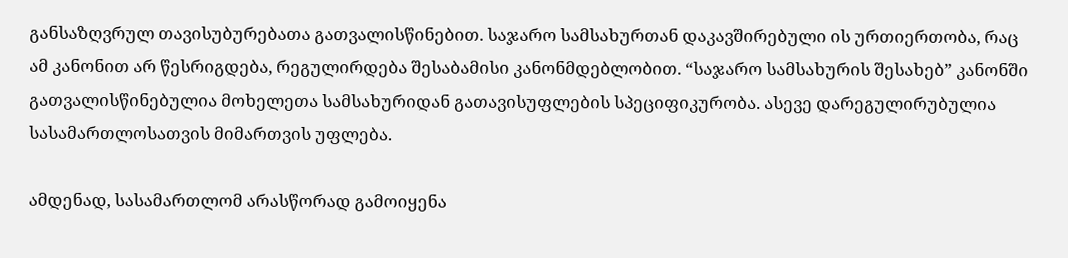განსაზღვრულ თავისუბურებათა გათვალისწინებით. საჯარო სამსახურთან დაკავშირებული ის ურთიერთობა, რაც ამ კანონით არ წესრიგდება, რეგულირდება შესაბამისი კანონმდებლობით. “საჯარო სამსახურის შესახებ” კანონში გათვალისწინებულია მოხელეთა სამსახურიდან გათავისუფლების სპეციფიკურობა. ასევე დარეგულირუბულია სასამართლოსათვის მიმართვის უფლება.

ამდენად, სასამართლომ არასწორად გამოიყენა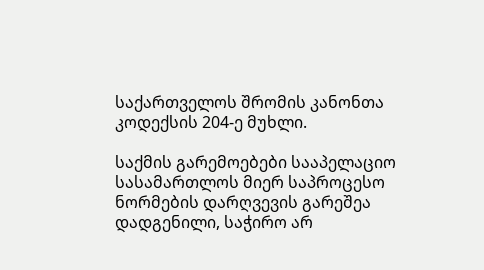საქართველოს შრომის კანონთა კოდექსის 204-ე მუხლი.

საქმის გარემოებები სააპელაციო სასამართლოს მიერ საპროცესო ნორმების დარღვევის გარეშეა დადგენილი, საჭირო არ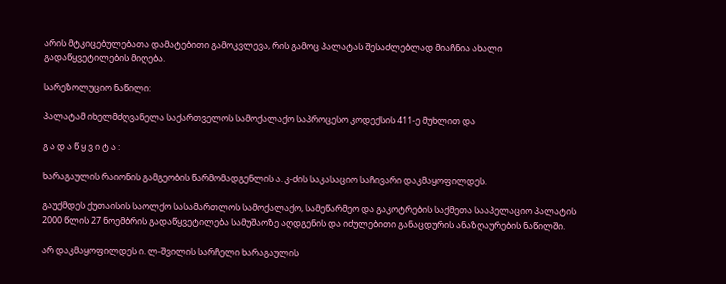არის მტკიცებულებათა დამატებითი გამოკვლევა, რის გამოც პალატას შესაძლებლად მიაჩნია ახალი გადაწყვეტილების მიღება.

სარეზოლუციო ნაწილი:

პალატამ იხელმძღვანელა საქართველოს სამოქალაქო საპროცესო კოდექსის 411-ე მუხლით და

გ ა დ ა წ ყ ვ ი ტ ა :

ხარაგაულის რაიონის გამგეობის წარმომადგენლის ა. კ-ძის საკასაციო საჩივარი დაკმაყოფილდეს.

გაუქმდეს ქუთაისის საოლქო სასამართლოს სამოქალაქო, სამეწარმეო და გაკოტრების საქმეთა სააპელაციო პალატის 2000 წლის 27 ნოემბრის გადაწყვეტილება სამუშაოზე აღდგენის და იძულებითი განაცდურის ანაზღაურების ნაწილში.

არ დაკმაყოფილდეს ი. ლ-შვილის სარჩელი ხარაგაულის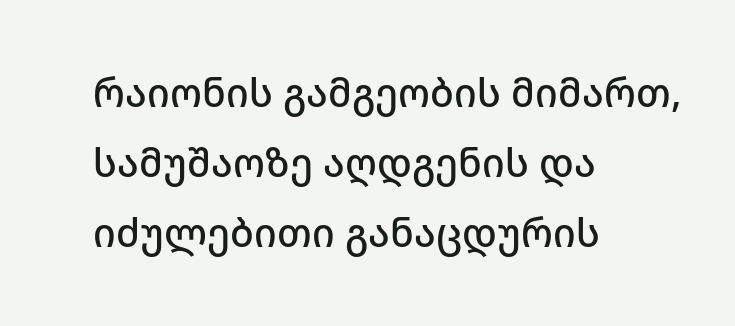რაიონის გამგეობის მიმართ, სამუშაოზე აღდგენის და იძულებითი განაცდურის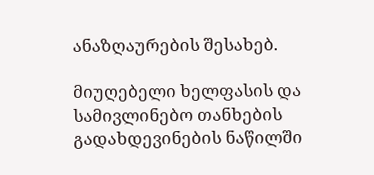ანაზღაურების შესახებ.

მიუღებელი ხელფასის და სამივლინებო თანხების გადახდევინების ნაწილში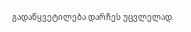გადაწყვეტილება დარჩეს უცვლელად.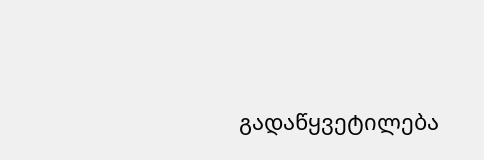გადაწყვეტილება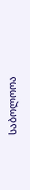საბოლოოა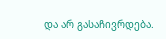და არ გასაჩივრდება.